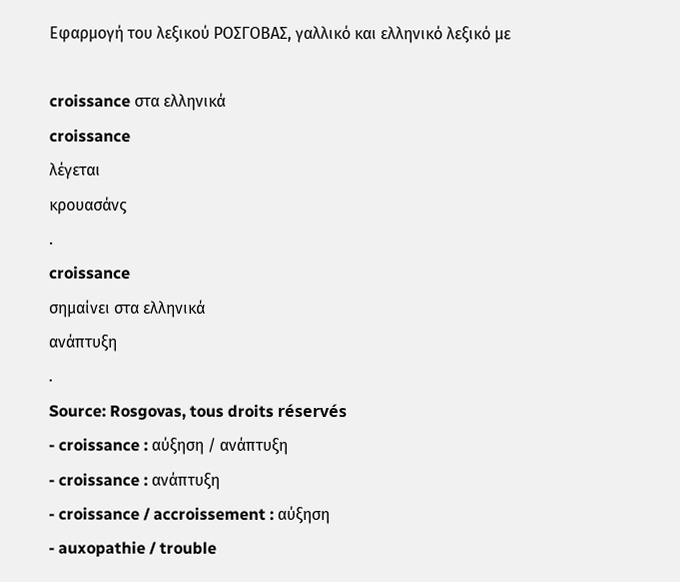Εφαρμογή του λεξικού ΡΟΣΓΟΒΑΣ, γαλλικό και ελληνικό λεξικό με

croissance στα ελληνικά
croissance
λέγεται
κρουασάνς
.
croissance
σημαίνει στα ελληνικά
ανάπτυξη
.
Source: Rosgovas, tous droits réservés
- croissance : αύξηση / ανάπτυξη
- croissance : ανάπτυξη
- croissance / accroissement : αύξηση
- auxopathie / trouble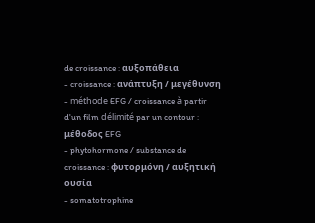de croissance : αυξοπάθεια
- croissance : ανάπτυξη / μεγέθυνση
- méthode EFG / croissance à partir d'un film délimité par un contour : μέθοδος EFG
- phytohormone / substance de croissance : φυτορμόνη / αυξητική ουσία
- somatotrophine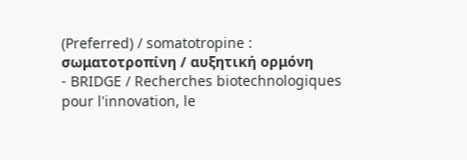(Preferred) / somatotropine : σωματοτροπίνη / αυξητική ορμόνη
- BRIDGE / Recherches biotechnologiques pour l'innovation, le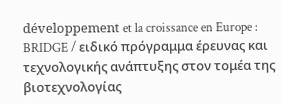développement et la croissance en Europe : BRIDGE / ειδικό πρόγραμμα έρευνας και τεχνολογικής ανάπτυξης στον τομέα της βιοτεχνολογίας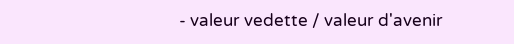- valeur vedette / valeur d'avenir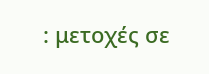: μετοχές σε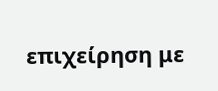επιχείρηση με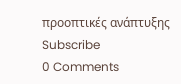προοπτικές ανάπτυξης
Subscribe
0 Comments